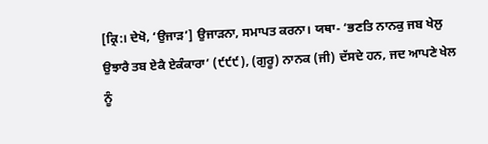[ਕ੍ਰਿ:। ਦੇਖੋ, ‘ਉਜਾੜ’] ਉਜਾੜਨਾ, ਸਮਾਪਤ ਕਰਨਾ। ਯਥਾ- ‘ਭਣਤਿ ਨਾਨਕੁ ਜਬ ਖੇਲੁ ਉਝਾਰੈ ਤਬ ਏਕੈ ਏਕੰਕਾਰਾ’ (੯੯੯), (ਗੁਰੂ) ਨਾਨਕ (ਜੀ) ਦੱਸਦੇ ਹਨ, ਜਦ ਆਪਣੇ ਖੇਲ ਨੂੰ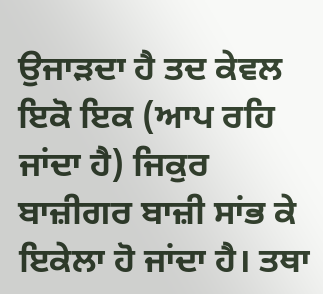ਉਜਾੜਦਾ ਹੈ ਤਦ ਕੇਵਲ ਇਕੋ ਇਕ (ਆਪ ਰਹਿ ਜਾਂਦਾ ਹੈ) ਜਿਕੁਰ ਬਾਜ਼ੀਗਰ ਬਾਜ਼ੀ ਸਾਂਭ ਕੇ ਇਕੇਲਾ ਹੋ ਜਾਂਦਾ ਹੈ। ਤਥਾ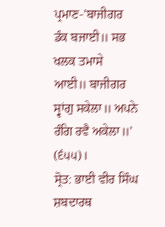ਪ੍ਰਮਾਣ-’ਬਾਜੀਗਰ ਡੰਕ ਬਜਾਈ॥ ਸਭ ਖਲਕ ਤਮਾਸੇ ਆਈ॥ ਬਾਜੀਗਰ ਸ੍ਵਾਂਗੁ ਸਕੇਲਾ॥ ਅਪਨੇ ਰੰਗਿ ਰਵੈ ਅਕੇਲਾ॥’ (੬੫੫)।
ਸ੍ਰੋਤ: ਭਾਈ ਵੀਰ ਸਿੰਘ ਸ਼ਬਦਾਰਥ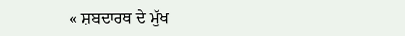« ਸ਼ਬਦਾਰਥ ਦੇ ਮੁੱਖ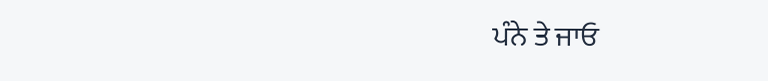ਪੰਨੇ ਤੇ ਜਾਓ